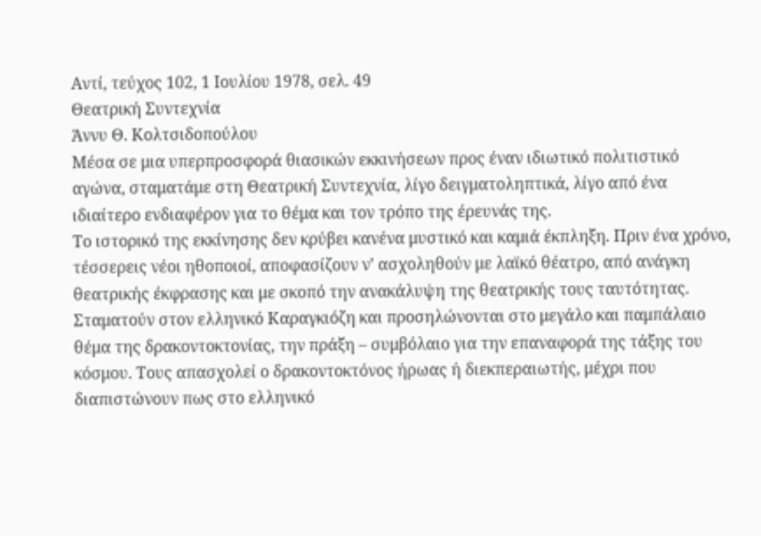Αντί, τεύχος 102, 1 Ιουλίου 1978, σελ. 49
Θεατρική Συντεχνία
Άννυ Θ. Κολτσιδοπούλου
Μέσα σε μια υπερπροσφορά θιασικών εκκινήσεων προς έναν ιδιωτικό πολιτιστικό αγώνα, σταματάμε στη Θεατρική Συντεχνία, λίγο δειγματοληπτικά, λίγο από ένα ιδιαίτερο ενδιαφέρον για το θέμα και τον τρόπο της έρευνάς της.
Το ιστορικό της εκκίνησης δεν κρύβει κανένα μυστικό και καμιά έκπληξη. Πριν ένα χρόνο, τέσσερεις νέοι ηθοποιοί, αποφασίζουν ν’ ασχοληθούν με λαϊκό θέατρο, από ανάγκη θεατρικής έκφρασης και με σκοπό την ανακάλυψη της θεατρικής τους ταυτότητας.
Σταματούν στον ελληνικό Καραγκιόζη και προσηλώνονται στο μεγάλο και παμπάλαιο θέμα της δρακοντοκτονίας, την πράξη – συμβόλαιο για την επαναφορά της τάξης του κόσμου. Τους απασχολεί ο δρακοντοκτόνος ήρωας ή διεκπεραιωτής, μέχρι που διαπιστώνουν πως στο ελληνικό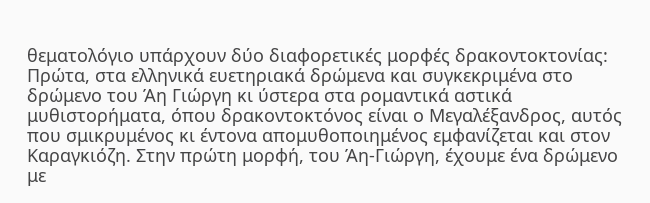θεματολόγιο υπάρχουν δύο διαφορετικές μορφές δρακοντοκτονίας: Πρώτα, στα ελληνικά ευετηριακά δρώμενα και συγκεκριμένα στο δρώμενο του Άη Γιώργη κι ύστερα στα ρομαντικά αστικά μυθιστορήματα, όπου δρακοντοκτόνος είναι ο Μεγαλέξανδρος, αυτός που σμικρυμένος κι έντονα απομυθοποιημένος εμφανίζεται και στον Καραγκιόζη. Στην πρώτη μορφή, του Άη-Γιώργη, έχουμε ένα δρώμενο με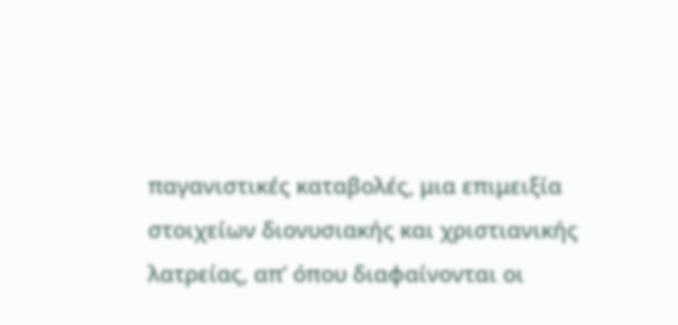παγανιστικές καταβολές, μια επιμειξία στοιχείων διονυσιακής και χριστιανικής λατρείας, απ’ όπου διαφαίνονται οι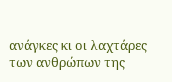ανάγκες κι οι λαχτάρες των ανθρώπων της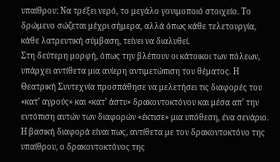υπαίθρου: Να τρέξει νερό, το μεγάλο γονιμοποιό στοιχείο. Το δρώμενο σώζεται μέχρι σήμερα, αλλά όπως κάθε τελετουργία, κάθε λατρευτική σύμβαση, τείνει να διαλυθεί.
Στη δεύτερη μορφή, όπως την βλέπουν οι κάτοικοι των πόλεων, υπάρχει αντίθετα μια ανίερη αντιμετώπιση του θέματος. Η Θεατρική Συντεχνία προσπάθησε να μελετήσει τις διαφορές του «κατ’ αγρούς» και «κατ’ άστυ» δρακοντοκτόνου και μέσα απ’ την εντόπιση αυτών των διαφορών «έκτισε» μια υπόθεση, ένα σενάριο. Η βασική διαφορά είναι πως, αντίθετα με τον δρακοντοκτόνο της υπαίθρου, ο δρακοντοκτόνος της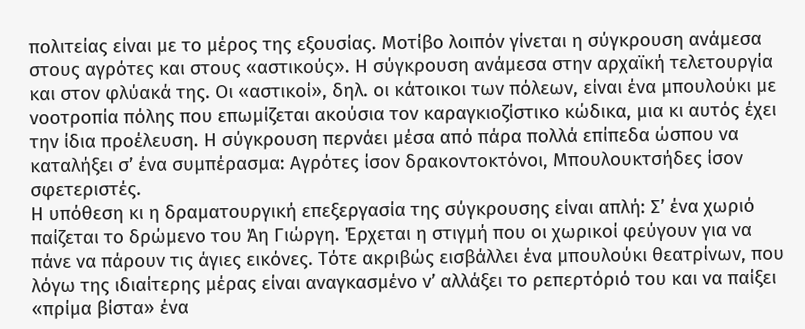πολιτείας είναι με το μέρος της εξουσίας. Μοτίβο λοιπόν γίνεται η σύγκρουση ανάμεσα στους αγρότες και στους «αστικούς». Η σύγκρουση ανάμεσα στην αρχαϊκή τελετουργία και στον φλύακά της. Οι «αστικοί», δηλ. οι κάτοικοι των πόλεων, είναι ένα μπουλούκι με νοοτροπία πόλης που επωμίζεται ακούσια τον καραγκιοζίστικο κώδικα, μια κι αυτός έχει την ίδια προέλευση. Η σύγκρουση περνάει μέσα από πάρα πολλά επίπεδα ώσπου να καταλήξει σ’ ένα συμπέρασμα: Αγρότες ίσον δρακοντοκτόνοι, Μπουλουκτσήδες ίσον σφετεριστές.
Η υπόθεση κι η δραματουργική επεξεργασία της σύγκρουσης είναι απλή: Σ’ ένα χωριό παίζεται το δρώμενο του Άη Γιώργη. Έρχεται η στιγμή που οι χωρικοί φεύγουν για να πάνε να πάρουν τις άγιες εικόνες. Τότε ακριβώς εισβάλλει ένα μπουλούκι θεατρίνων, που λόγω της ιδιαίτερης μέρας είναι αναγκασμένο ν’ αλλάξει το ρεπερτόριό του και να παίξει «πρίμα βίστα» ένα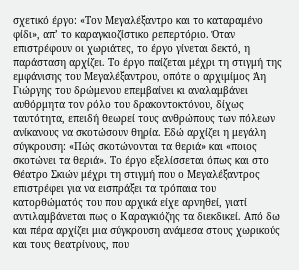σχετικό έργο: «Τον Μεγαλέξαντρο και το καταραμένο φίδι», απ’ το καραγκιοζίστικο ρεπερτόριο. Όταν επιστρέφουν οι χωριάτες, το έργο γίνεται δεκτό, η παράσταση αρχίζει. Το έργο παίζεται μέχρι τη στιγμή της εμφάνισης του Μεγαλέξαντρου, οπότε ο αρχιμίμος Άη Γιώργης του δρώμενου επεμβαίνει κι αναλαμβάνει αυθόρμητα τον ρόλο του δρακοντοκτόνου, δίχως ταυτότητα, επειδή θεωρεί τους ανθρώπους των πόλεων ανίκανους να σκοτώσουν θηρία. Εδώ αρχίζει η μεγάλη σύγκρουση: «Πώς σκοτώνονται τα θεριά» και «ποιος σκοτώνει τα θεριά». Το έργο εξελίσσεται όπως και στο Θέατρο Σκιών μέχρι τη στιγμή που ο Μεγαλέξαντρος επιστρέφει για να εισπράξει τα τρόπαια του κατορθώματός του που αρχικά είχε αρνηθεί, γιατί αντιλαμβάνεται πως ο Καραγκιόζης τα διεκδικεί. Από δω και πέρα αρχίζει μια σύγκρουση ανάμεσα στους χωρικούς και τους θεατρίνους, που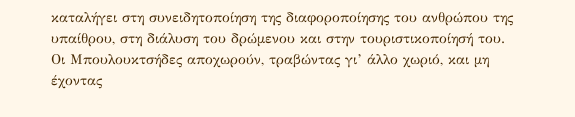καταλήγει στη συνειδητοποίηση της διαφοροποίησης του ανθρώπου της υπαίθρου, στη διάλυση του δρώμενου και στην τουριστικοποίησή του. Οι Μπουλουκτσήδες αποχωρούν, τραβώντας γι’ άλλο χωριό, και μη έχοντας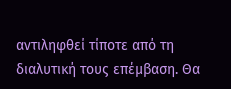αντιληφθεί τίποτε από τη διαλυτική τους επέμβαση. Θα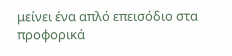μείνει ένα απλό επεισόδιο στα προφορικά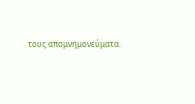τους απομνημονεύματα.